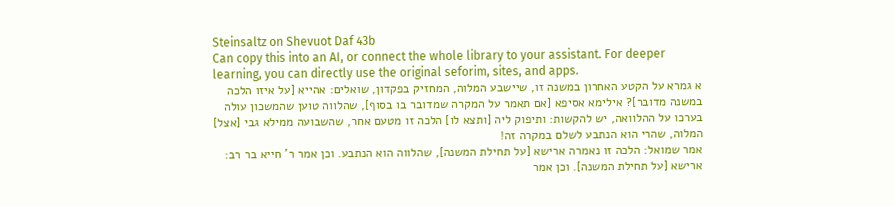Steinsaltz on Shevuot Daf 43b
Can copy this into an AI, or connect the whole library to your assistant. For deeper learning, you can directly use the original seforim, sites, and apps.
א גמרא על הקטע האחרון במשנה זו, שיישבע המלוה, המחזיק בפקדון, שואלים: אהייא [על איזו הלכה במשנה מדובר]? אילימא אסיפא [אם תאמר על המקרה שמדובר בו בסוף], שהלווה טוען שהמשכון עולה בערכו על ההלוואה, יש להקשות: ותיפוק ליה [ותצא לו] הלכה זו מטעם אחר, שהשבועה ממילא גבי [אצל] המלוה, שהרי הוא הנתבע לשלם במקרה זה!
אמר שמואל: הלכה זו נאמרה ארישא [על תחילת המשנה], שהלווה הוא הנתבע. וכן אמר ר' חייא בר רב: ארישא [על תחילת המשנה]. וכן אמר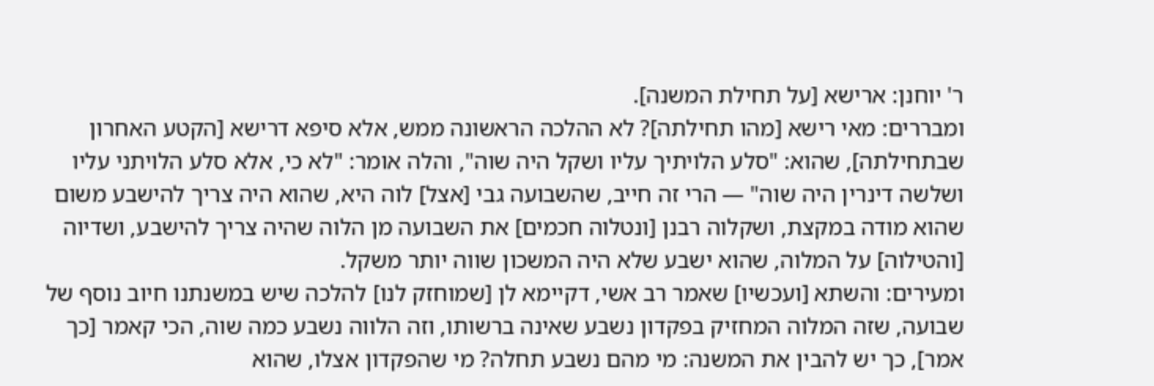ר' יוחנן: ארישא [על תחילת המשנה].
ומבררים: מאי רישא [מהו תחילתה]? לא ההלכה הראשונה ממש, אלא סיפא דרישא [הקטע האחרון שבתחילתה], שהוא: "סלע הלויתיך עליו ושקל היה שוה", והלה אומר: "לא כי, אלא סלע הלויתני עליו ושלשה דינרין היה שוה" — הרי זה חייב, שהשבועה גבי [אצל] לוה היא, שהוא היה צריך להישבע משום שהוא מודה במקצת, ושקלוה רבנן [ונטלוה חכמים] את השבועה מן הלוה שהיה צריך להישבע, ושדיוה [והטילוה] על המלוה, שהוא ישבע שלא היה המשכון שווה יותר משקל.
ומעירים: והשתא [ועכשיו] שאמר רב אשי, דקיימא לן [שמוחזק לנו] להלכה שיש במשנתנו חיוב נוסף של שבועה, שזה המלוה המחזיק בפקדון נשבע שאינה ברשותו, וזה הלווה נשבע כמה שוה, הכי קאמר [כך אמר], כך יש להבין את המשנה: מי מהם נשבע תחלה? מי שהפקדון אצלו, שהוא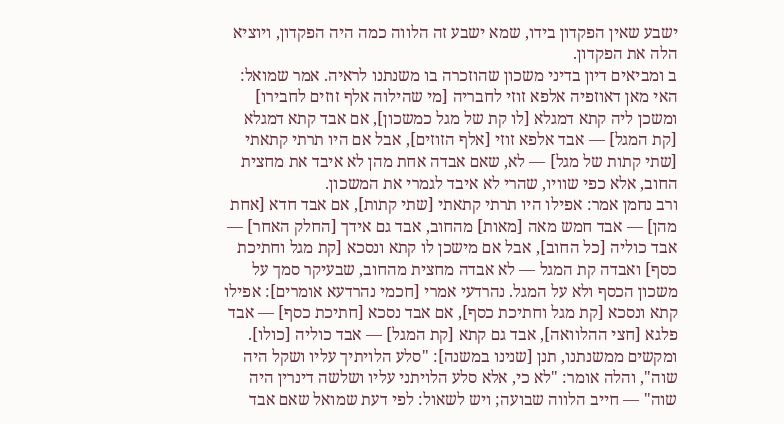ישבע שאין הפקדון בידו, שמא ישבע זה הלווה כמה היה הפקדון, ויוציא הלה את הפקדון.
ב ומביאים דיון בדיני משכון שהוזכרה בו משנתנו לראיה. אמר שמואל: האי מאן דאוזפיה אלפא זוזי לחבריה [מי שהילוה אלף זוזים לחבירו] ומשכן ליה קתא דמגלא [לו קת של מגל כמשכון], אם אבד קתא דמגלא [קת המגל] — אבד אלפא זוזי [אלף הזוזים], אבל אם היו תרתי קתאתי [שתי קתות של מגל] — לא, שאם אבדה אחת מהן לא איבד את מחצית החוב, אלא כפי שוויו, שהרי לא איבד לגמרי את המשכון.
ורב נחמן אמר: אפילו היו תרתי קתאתי [שתי קתות], אם אבד חדא [אחת מהן] — אבד חמש מאה [מאות] מהחוב, אבד גם אידך [החלק האחר] — אבד כוליה [כל החוב], אבל אם מישכן לו קתא ונסכא [קת מגל וחתיכת כסף] ואבדה קת המגל — לא אבדה מחצית מהחוב, שבעיקר סמך על משכון הכסף ולא על המגל. נהרדעי אמרי [חכמי נהרדעא אומרים]: אפילו קתא ונסכא [קת מגל וחתיכת כסף], אם אבד נסכא [חתיכת כסף] — אבד פלגא [חצי ההלוואה], אבד גם קתא [קת המגל] — אבד כוליה [כולו].
ומקשים ממשנתנו, תנן [שנינו במשנה]: "סלע הלויתיך עליו ושקל היה שוה", והלה אומר: "לא כי, אלא סלע הלויתני עליו ושלשה דינרין היה שוה" — חייב הלווה שבועה; ויש לשאול: לפי דעת שמואל שאם אבד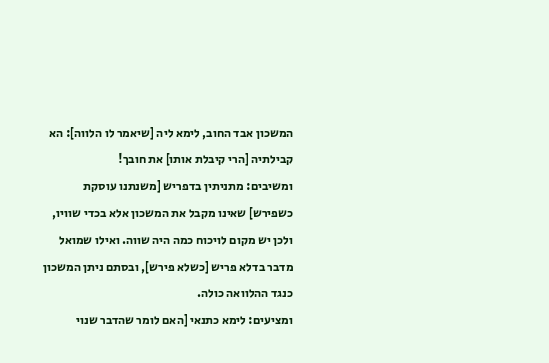המשכון אבד החוב, לימא ליה [שיאמר לו הלווה]: הא קבילתיה [הרי קיבלת אותו] את חובך!
ומשיבים: מתניתין בדפריש [משנתנו עוסקת כשפירש] שאינו מקבל את המשכון אלא בכדי שוויו, ולכן יש מקום לויכוח כמה היה שווה. ואילו שמואל מדבר בדלא פריש [כשלא פירש], ובסתם ניתן המשכון כנגד ההלוואה כולה.
ומציעים: לימא כתנאי [האם לומר שהדבר שנוי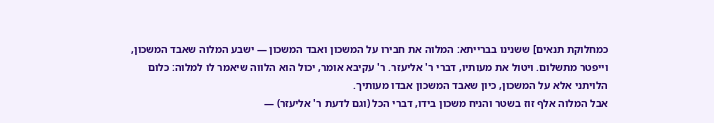כמחלוקת תנאים] ששנינו בברייתא: המלוה את חבירו על המשכון ואבד המשכון — ישבע המלוה שאבד המשכון, וייפטר מתשלום. ויטול את מעותיו, דברי ר' אליעזר. ר' עקיבא אומר, יכול הוא הלווה שיאמר לו למלוה: כלום הלויתני אלא על המשכון, כיון שאבד המשכון אבדו מעותיך.
אבל המלוה אלף זוז בשטר והניח משכון בידו, דברי הכל (וגם לדעת ר' אליעזר) —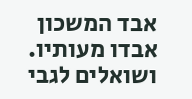אבד המשכון אבדו מעותיו.
ושואלים לגבי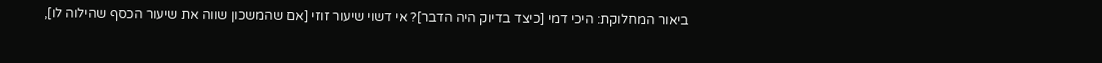ביאור המחלוקת: היכי דמי [כיצד בדיוק היה הדבר]? אי דשוי שיעור זוזי [אם שהמשכון שווה את שיעור הכסף שהילוה לו],